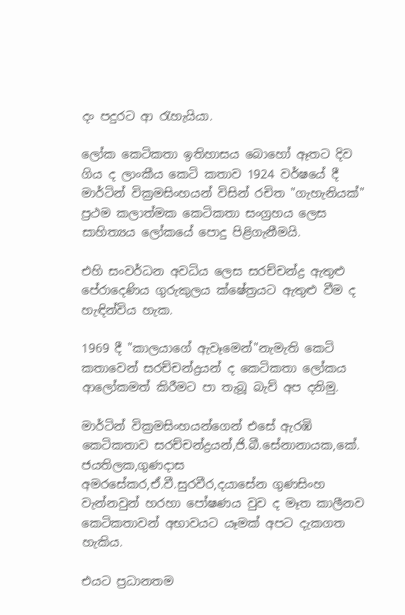දං පදුරට ආ රැහැයියා.

ලෝක කෙටිකතා ඉතිහාසය බොහෝ ඈතට දිව ගිය ද ලාංකීය කෙටි කතාව 1924 වර්ෂයේ දී මාර්ටින් වික්‍රමසිංහයන් විසින් රචිත "ගැහැනියක්" ප්‍රථම කලාත්මක කෙටිකතා සංග්‍රහය ලෙස සාහිත්‍යය ලෝකයේ පොදු පිළිගැනීමයි.

එහි සංවර්ධන අවධිය ලෙස සරච්චන්ද්‍ර ඇතුළු පේරාදෙණිය ගුරුකුලය ක්ෂේත්‍රයට ඇතුළු වීම ද හැඳින්විය හැක.

1969 දී "කාලයාගේ ඇවෑමෙන්"නැමැති කෙටි කතාවෙන් සරච්චන්ද්‍රයන් ද කෙටිකතා ලෝකය ආලෝකමත් කිරීමට පා තැබූ බැව් අප දනිමු.

මාර්ටින් වික්‍රමසිංහයන්ගෙන් එසේ ඇරඹි කෙටිකතාව සරච්චන්ද්‍රයන්,ජි.බී.සේනානායක,කේ. ජයතිලක,ගුණදාස අමරසේකර,ඒ.වී.සුරවීර,දයාසේන ගුණසිංහ වැන්නවුන් හරහා පෝෂණය වුව ද මෑත කාලීනව කෙටිකතාවන් අභාවයට යෑමක් අපට දැකගත හැකිය.

එයට ප්‍රධානතම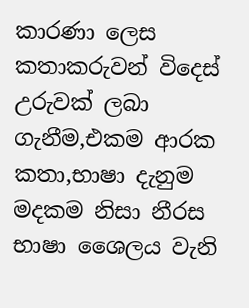කාරණා ලෙස කතාකරුවන් විදෙස් උරුවක් ලබා ගැනීම,එකම ආරක කතා,භාෂා දැනුම මදකම නිසා නීරස භාෂා ශෛලය වැනි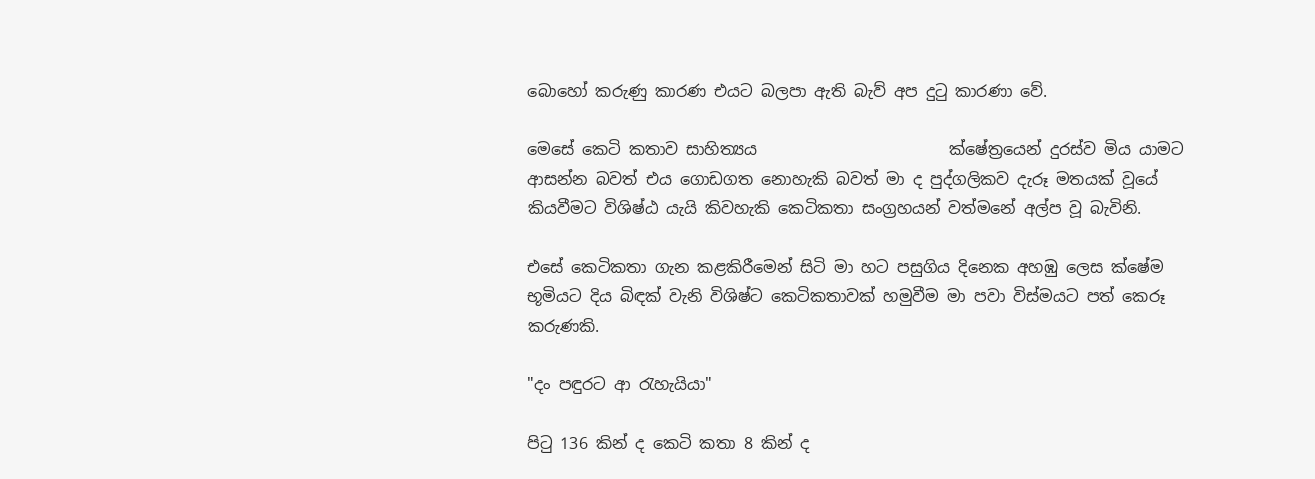බොහෝ කරුණු කාරණ එයට බලපා ඇති බැව් අප දුටු කාරණා වේ.

මෙසේ කෙටි කතාව සාහිත්‍යය                        ක්ෂේත්‍රයෙන් දුරස්ව මිය යාමට ආසන්න බවත් එය ගොඩගත නොහැකි බවත් මා ද පුද්ගලිකව දැරූ මතයක් වූයේ කියවීමට විශිෂ්ඨ යැයි කිවහැකි කෙටිකතා සංග්‍රහයන් වත්මනේ අල්ප වූ බැවිනි.

එසේ කෙටිකතා ගැන කළකිරීමෙන් සිටි මා හට පසුගිය දිනෙක අහඹු ලෙස ක්ෂේම භූමියට දිය බිඳක් වැනි විශිෂ්ට කෙටිකතාවක් හමුවීම මා පවා විස්මයට පත් කෙරූ කරුණකි.

"දං පඳුරට ආ රැහැයියා"

පිටු 136 කින් ද කෙටි කතා 8 කින් ද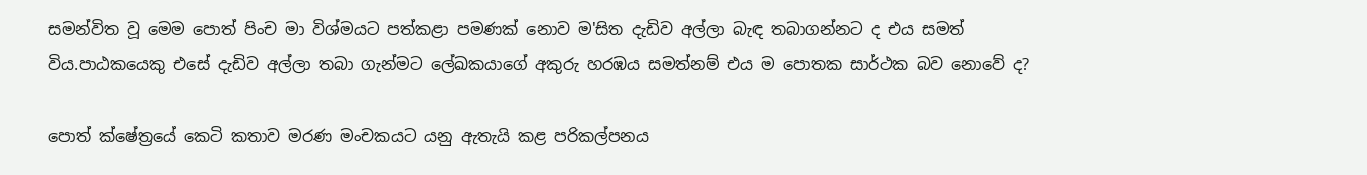සමන්විත වූ මෙම පොත් පිංච මා විශ්මයට පත්කළා පමණක් නොව ම'සිත දැඩිව අල්ලා බැඳ තබාගන්නට ද එය සමත් විය.පාඨකයෙකු එසේ දැඩිව අල්ලා තබා ගැන්මට ලේඛකයාගේ අකුරු හරඹය සමත්නම් එය ම පොතක සාර්ථක බව නොවේ ද?

පොත් ක්ෂේත්‍රයේ කෙටි කතාව මරණ මංචකයට යනු ඇතැයි කළ පරිකල්පනය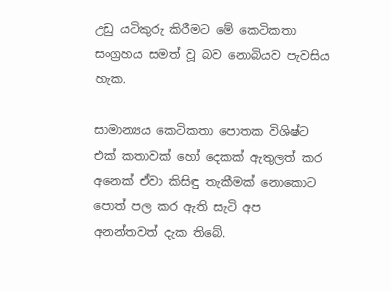උඩු යටිකුරු කිරීමට මේ කෙටිකතා සංග්‍රහය සමත් වූ බව නොබියව පැවසිය හැක.

සාමාන්‍යය කෙටිකතා පොතක විශිෂ්ට එක් කතාවක් හෝ දෙකක් ඇතුලත් කර අනෙක් ඒවා කිසිඳු තැකීමක් නොකොට පොත් පල කර ඇති සැටි අප අනන්තවත් දැක තිබේ.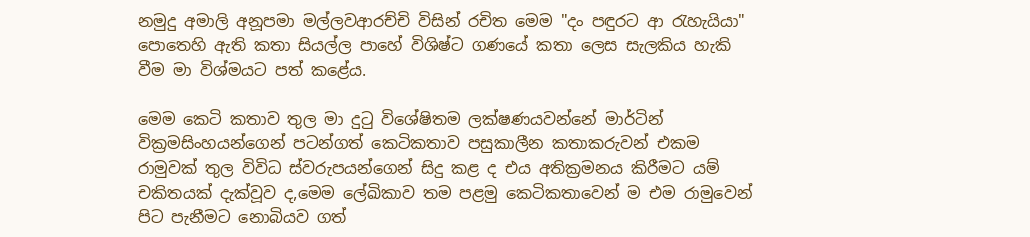නමුදු අමාලි අනූපමා මල්ලවආරච්චි විසින් රචිත මෙම "දං පඳුරට ආ රැහැයියා" පොතෙහි ඇති කතා සියල්ල පාහේ විශිෂ්ට ගණයේ කතා ලෙස සැලකිය හැකි වීම මා විශ්මයට පත් කළේය.

මෙම කෙටි කතාව තුල මා දුටු විශේෂිතම ලක්ෂණයවන්නේ මාර්ටින් වික්‍රමසිංහයන්ගෙන් පටන්ගත් කෙටිකතාව පසුකාලීන කතාකරුවන් එකම රාමුවක් තුල විවිධ ස්වරුපයන්ගෙන් සිදු කළ ද එය අතික්‍රමනය කිරීමට යම් චකිතයක් දැක්වූව ද,මෙම ලේඛිකාව තම පළමු කෙටිකතාවෙන් ම එම රාමුවෙන් පිට පැනීමට නොබියව ගත්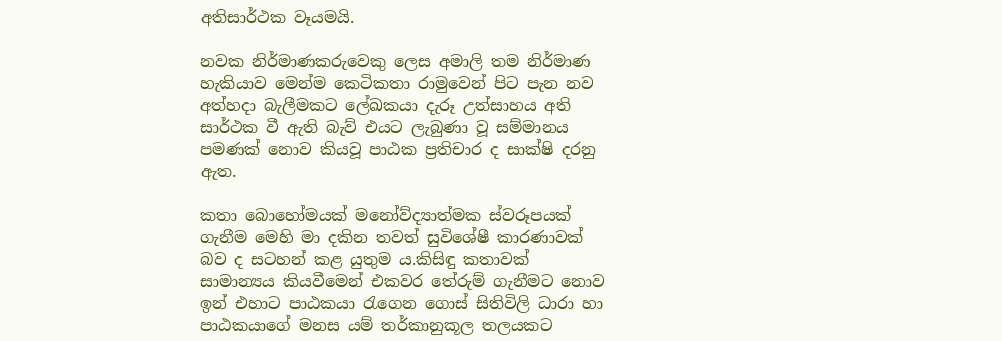අතිසාර්ථක වෑයමයි.

නවක නිර්මාණකරුවෙකු ලෙස අමාලි තම නිර්මාණ හැකියාව මෙන්ම කෙටිකතා රාමුවෙන් පිට පැන නව අත්හදා බැලීමකට ලේඛකයා දැරූ උත්සාහය අති සාර්ථක වී ඇති බැව් එයට ලැබුණා වූ සම්මානය පමණක් නොව කියවූ පාඨක ප්‍රතිචාර ද සාක්ෂි දරනු ඇත.

කතා බොහෝමයක් මනෝව්‍ද්‍යාත්මක ස්වරූපයක් ගැනීම මෙහි මා දකින තවත් සුවිශේෂී කාරණාවක් බව ද සටහන් කළ යුතුම ය.කිසිඳු කතාවක් සාමාන්‍යය කියවීමෙන් එකවර තේරුම් ගැනීමට නොව ඉන් එහාට පාඨකයා රැගෙන ගොස් සිතිවිලි ධාරා හා පාඨකයාගේ මනස යම් තර්කානුකූල තලයකට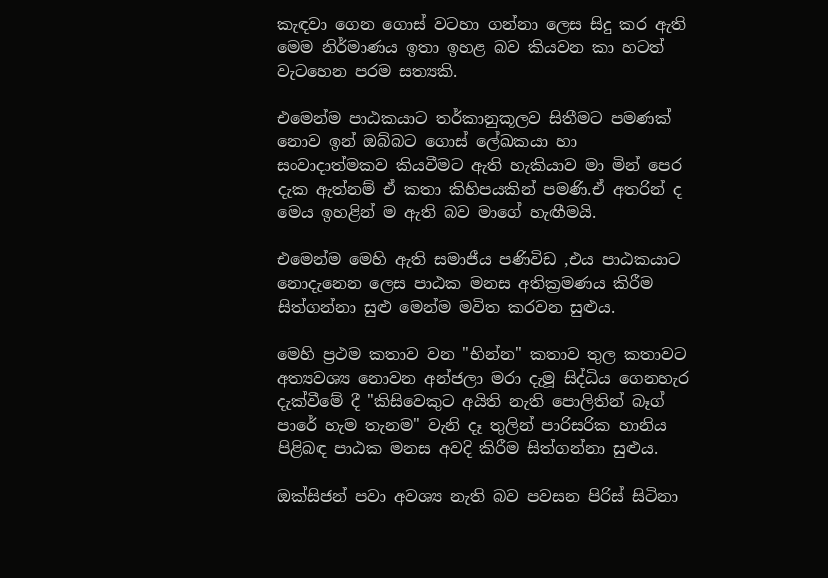කැඳවා ගෙන ගොස් වටහා ගන්නා ලෙස සිදු කර ඇති මෙම නිර්මාණය ඉතා ඉහළ බව කියවන කා හටත් වැටහෙන පරම සත්‍යකි.

එමෙන්ම පාඨකයාට තර්කානුකූලව සිතීමට පමණක් නොව ඉන් ඔබ්බට ගොස් ලේඛකයා හා සංවාදාත්මකව කියවීමට ඇති හැකියාව මා මින් පෙර දැක ඇත්නම් ඒ කතා කිහිපයකින් පමණි.ඒ අතරින් ද මෙය ඉහළින් ම ඇති බව මාගේ හැඟීමයි.

එමෙන්ම මෙහි ඇති සමාජීය පණිවිඩ ,එය පාඨකයාට නොදැනෙන ලෙස පාඨක මනස අතික්‍රමණය කිරීම සිත්ගන්නා සුළු මෙන්ම මවිත කරවන සුළුය.

මෙහි ප්‍රථම කතාව වන "භින්න" කතාව තුල කතාවට අත්‍ය‍වශ්‍ය නොවන අන්ජලා මරා දැමූ සිද්ධිය ගෙනහැර දැක්වීමේ දී "කිසිවෙකුට අයිති නැති පොලිතින් බෑග් පාරේ හැම තැනම" වැනි දෑ තුලින් පාරිසරික හානිය පිළිබඳ පාඨක මනස අවදි කිරීම සිත්ගන්නා සුළුය.

ඔක්සිජන් පවා අවශ්‍ය නැති බව පවසන පිරිස් සිටිනා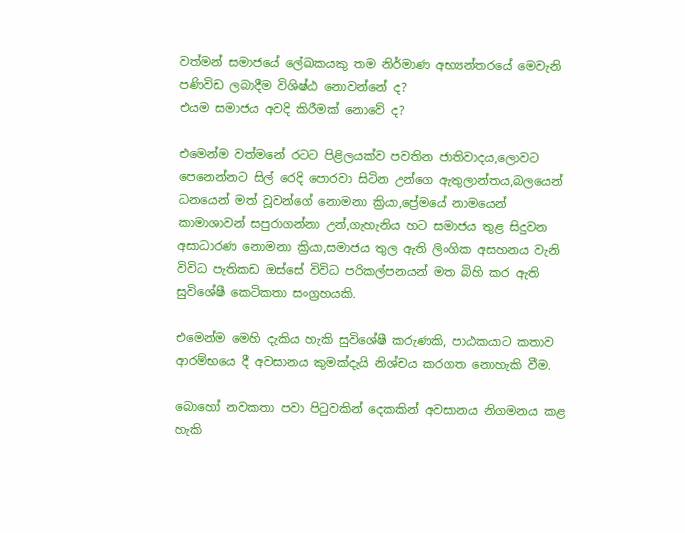වත්මන් සමාජයේ ලේඛකයකු තම නිර්මාණ අභ්‍යන්තරයේ මෙවැනි පණිවිඩ ලබාදීම විශිෂ්ඨ නොවන්නේ ද?
එයම සමාජය අවදි කිරීමක් නොවේ ද?

එමෙන්ම වත්මනේ රටට පිළිලයක්ව පවතින ජාතිවාදය,ලොවට පෙනෙන්නට සිල් රෙදි පොරවා සිටින උන්ගෙ ඇතුලාන්තය,බලයෙන් ධනයෙන් මත් වූවන්ගේ නොමනා ක්‍රියා,ප්‍රේමයේ නාමයෙන් කාමාශාවන් සපුරාගන්නා උන්,ගැහැනිය හට සමාජය තුළ සිදුවන අසාධාරණ නොමනා ක්‍රියා,සමාජය තුල ඇති ලිංගික අසහනය වැනි විවිධ පැතිකඩ ඔස්සේ විවිධ පරිකල්පනයන් මත බිහි කර ඇති සුවිශේෂී කෙටිකතා සංග්‍රහයකි.

එමෙන්ම මෙහි දැකිය හැකි සුවිශේෂී කරුණකි, පාඨකයාට කතාව ආරම්භයෙ දී අවසානය කුමක්දැයි නිශ්චය කරගත නොහැකි වීම.

බොහෝ නවකතා පවා පිටුවකින් දෙකකින් අවසානය නිගමනය කළ හැකි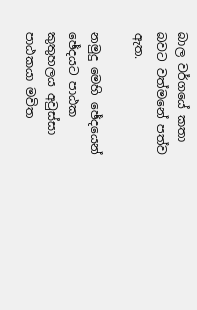බාල වර්ගයේ කතා බවට වත්මනේ පත්ව ඇත.

නමුදු මෙහි ඡේදයෙන් ඡේදයට පාඨක කුතුහලය අවුස්සා පාඨකයා මවිත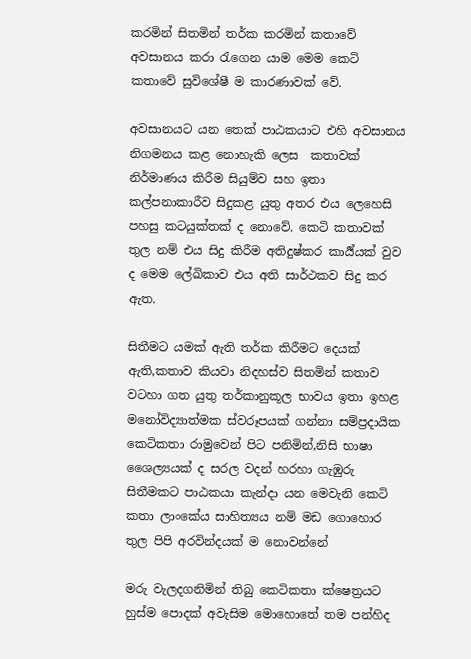කරමින් සිතමින් තර්ක කරමින් කතාවේ අවසානය කරා රැගෙන යාම මෙම කෙටි කතාවේ සුවිශේෂී ම කාරණාවක් වේ.

අවසානයට යන තෙක් පාඨකයාට එහි අවසානය නිගමනය කළ නොහැකි ලෙස  කතාවක් නිර්මාණය කිරීම සියුම්ව සහ ඉතා කල්පනාකාරීව සිදුකළ යුතු අතර එය ලෙහෙසි පහසු කටයුක්තක් ද නොවේ. කෙටි කතාවක් තුල නම් එය සිදු කිරීම අතිදුෂ්කර කාර්‍ය්යක් වුව ද මෙම ලේඛිකාව එය අති සාර්ථකව සිදු කර ඇත.

සිතීමට යමක් ඇති තර්ක කිරීමට දෙයක් ඇති,කතාව කියවා නිදහස්ව සිතමින් කතාව වටහා ගත යුතු තර්කානුකූල භාවය ඉතා ඉහළ මනෝවිද්‍යාත්මක ස්වරූපයක් ගන්නා සම්ප්‍රදායික කෙටිකතා රාමුවෙන් පිට පනිමින්,නිසි භාෂා ශෛල්‍යයක් ද සරල වදන් හරහා ගැඹුරු සිතීමකට පාඨකයා කැන්දා යන මෙවැනි කෙටි කතා ලාංකේය සාහිත්‍යය නම් මඩ ගොහොර තුල පිපි අරවින්දයක් ම නොවන්නේ

මරු වැලදගනිමින් තිබු කෙටිකතා ක්ෂෙත්‍රයට හුස්ම පොදක් අවැසිම මොහොතේ තම පන්හිද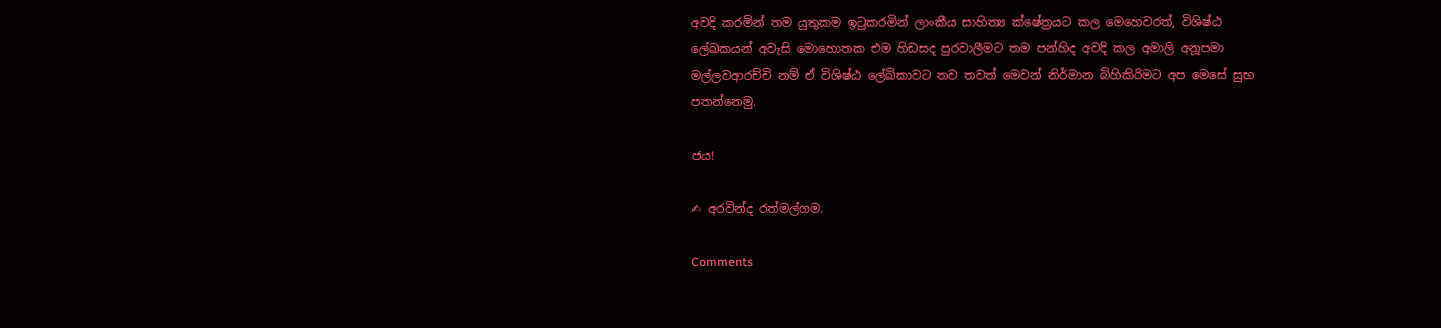අවදි කරමින් තම යුතුකම ඉටුකරමින් ලාංකීය සාහිත්‍ය ක්ෂේත්‍රයට කල මෙහෙවරත්, විශිෂ්ඨ ලේඛකයන් අවැසි මොහොතක එම හිඩසද පුරවාලීමට තම පන්හිද අවදි කල අමාලි අනූපමා මල්ලවආරච්චි නම් ඒ විශිෂ්ඨ ලේඛිකාවට තව තවත් මෙවන් නිර්මාන බිහිකිරිමට අප මෙසේ සුභ පතන්නෙමු.

ජය!

✍ අරවින්ද රත්මල්ගම.

Comments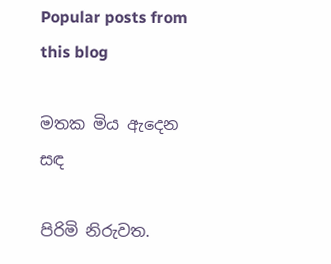Popular posts from this blog

මතක මිය ඇදෙන සඳ

පිරිමි නිරුවත.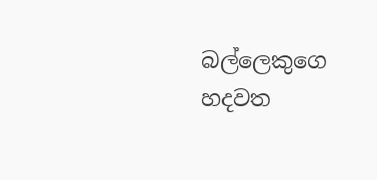බල්ලෙකුගෙ හදවත